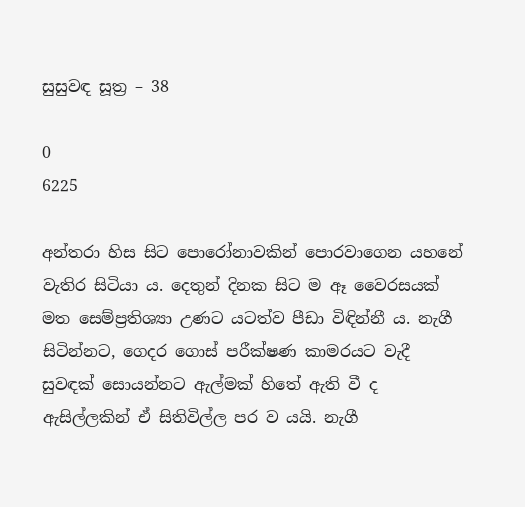සුසුවඳ සූත්‍ර – 38

0
6225

අන්තරා හිස සිට පොරෝනාවකින් පොරවාගෙන යහනේ වැතිර සිටියා ය. දෙතුන් දිනක සිට ම ඈ වෛරසයක් මත සෙම්ප්‍රතිශ්‍යා උණට යටත්ව පීඩා විඳින්නී ය. නැගී සිටින්නට, ගෙදර ගොස් පරීක්ෂණ කාමරයට වැදී සුවඳක් සොයන්නට ඇල්මක් හිතේ ඇති වී ද ඇසිල්ලකින් ඒ සිතිවිල්ල පර ව යයි. නැගී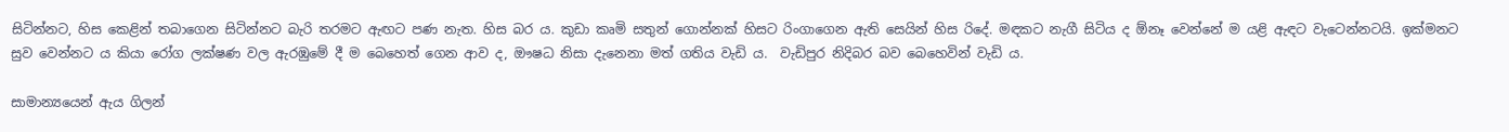සිටින්නට, හිස කෙළින් තබාගෙන සිටින්නට බැරි තරමට ඇඟට පණ නැත. හිස බර ය. කුඩා කෘමි සතුන් ගොන්නක් හිසට රිංගාගෙන ඇති සෙයින් හිස රිදේ. මඳකට නැගී සිටිය ද ඕනෑ වෙන්නේ ම යළි ඇඳට වැටෙන්නටයි. ඉක්මනට සුව වෙන්නට ය කියා රෝග ලක්ෂණ වල ඇරඹුමේ දී ම බෙහෙත් ගෙන ආව ද, ඖෂධ නිසා දැනෙනා මත් ගතිය වැඩි ය.  වැඩිපුර නිදිබර බව බෙහෙවින් වැඩි ය.

සාමාන්‍යයෙන් ඇය ගිලන්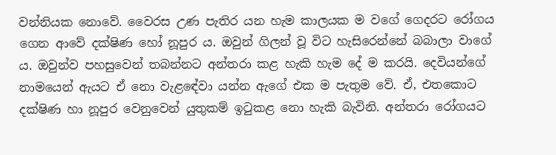වන්නියක නොවේ. වෛරස උණ පැතිර යන හැම කාලයක ම වගේ ගෙදරට රෝගය ගෙන ආවේ දක්ෂිණ හෝ නූපුර ය. ඔවුන් ගිලන් වූ විට හැසිරෙන්නේ බබාලා වාගේ ය. ඔවුන්ව පහසුවෙන් තබන්නට අන්තරා කළ හැකි හැම දේ ම කරයි. දෙවියන්ගේ නාමයෙන් ඇයට ඒ නො වැළඳේවා යන්න ඇගේ එක ම පැතුම වේ. ඒ, එතකොට දක්ෂිණ හා නූපුර වෙනුවෙන් යුතුකම් ඉටුකළ නො හැකි බැවිනි. අන්තරා රෝගයට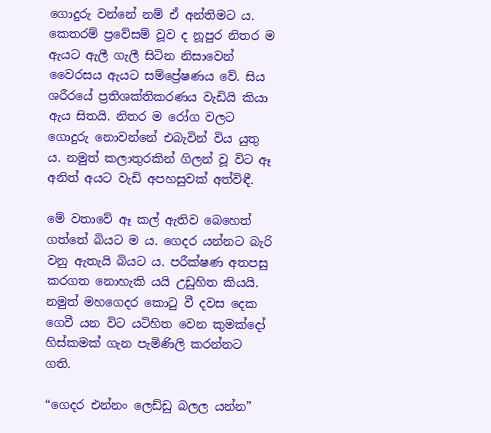ගොදුරු වන්නේ නම් ඒ අන්තිමට ය. කෙතරම් ප්‍රවේසම් වූව ද නූපුර නිතර ම ඇයට ඇලී ගැලී සිටින නිසාවෙන් වෛරසය ඇයට සම්ප්‍රේෂණය වේ. සිය ශරීරයේ ප්‍රතිශක්තිකරණය වැඩියි කියා ඇය සිතයි. නිතර ම රෝග වලට ගොදුරු නොවන්නේ එබැවින් විය යුතු ය. නමුත් කලාතුරකින් ගිලන් වූ විට ඈ අනිත් අයට වැඩි අපහසුවක් අත්විඳී.

මේ වතාවේ ඈ කල් ඇතිව බෙහෙත් ගත්තේ බියට ම ය. ගෙදර යන්නට බැරි වනු ඇතැයි බියට ය. පරීක්ෂණ අතපසු කරගත නොහැකි යයි උඩුහිත කියයි. නමුත් මහගෙදර කොටු වී දවස දෙක ගෙවී යන විට යටිහිත වෙන කුමක්දෝ හිස්කමක් ගැන පැමිණිලි කරන්නට ගති.

“ගෙදර එන්නං ලෙඩ්ඩු බලල යන්න”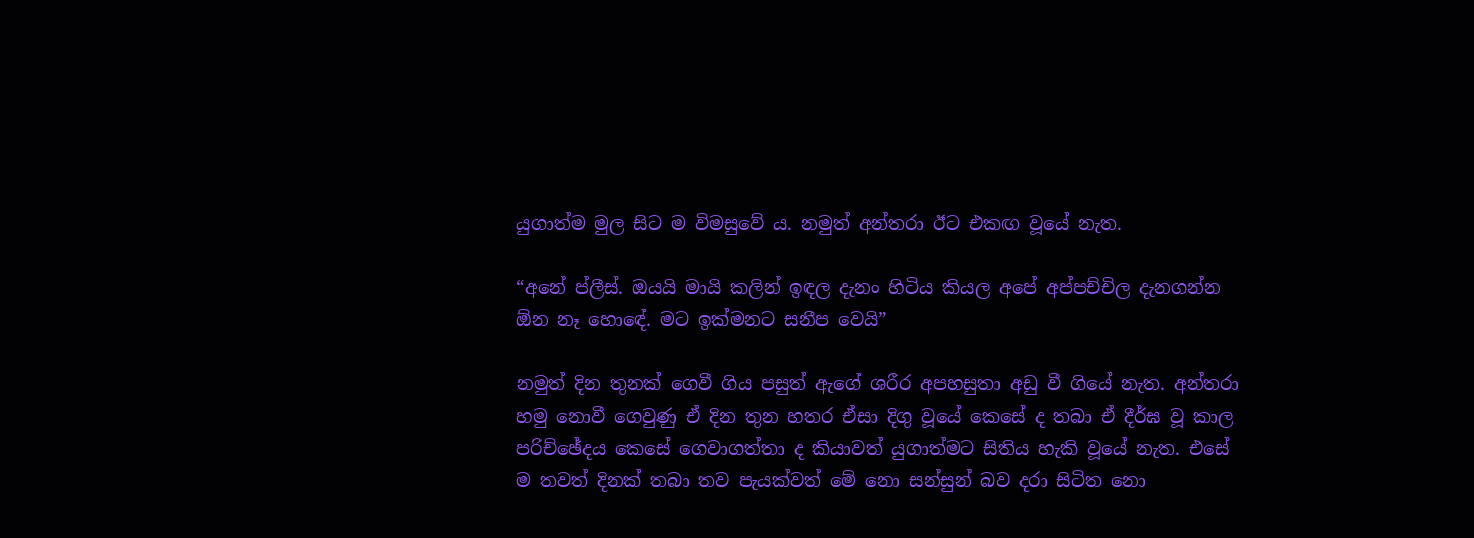යුගාත්ම මුල සිට ම විමසුවේ ය. නමුත් අන්තරා ඊට එකඟ වූයේ නැත.

“අනේ ප්ලීස්. ඔයයි මායි කලින් ඉඳල දැනං හිටිය කියල අපේ අප්පච්චිල දැනගන්න ඕන නෑ හොඳේ. මට ඉක්මනට සනීප වෙයි”

නමුත් දින තුනක් ගෙවී ගිය පසුත් ඇගේ ශරීර අපහසුතා අඩු වී ගියේ නැත. අන්තරා හමු නොවී ගෙවුණු ඒ දින තුන හතර ඒසා දිගු වූයේ කෙසේ ද තබා ඒ දීර්ඝ වූ කාල පරිච්ඡේදය කෙසේ ගෙවාගත්තා ද කියාවත් යුගාත්මට සිතිය හැකි වූයේ නැත. එසේ ම තවත් දිනක් තබා තව පැයක්වත් මේ නො සන්සුන් බව දරා සිටිත නො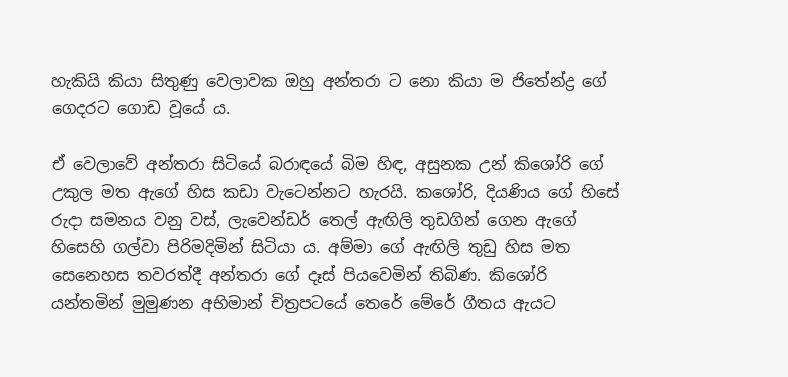හැකියි කියා සිතුණු වෙලාවක ඔහු අන්තරා ට නො කියා ම ජිතේන්ද්‍ර ගේ ගෙදරට ගොඩ වූයේ ය.

ඒ වෙලාවේ අන්තරා සිටියේ බරාඳයේ බිම හිඳ, අසුනක උන් කිශෝරි ගේ උකුල මත ඇගේ හිස කඩා වැටෙන්නට හැරයි. කශෝරි, දියණිය ගේ හිසේ රුදා සමනය වනු වස්, ලැවෙන්ඩර් තෙල් ඇඟිලි තුඩගින් ගෙන ඇගේ හිසෙහි ගල්වා පිරිමදිමින් සිටියා ය. අම්මා ගේ ඇඟිලි තුඩු හිස මත සෙනෙහස තවරත්දී අන්තරා ගේ දෑස් පියවෙමින් තිබිණ. කිශෝරි යන්තමින් මුමුණන අභිමාන් චිත්‍රපටයේ තෙරේ මේරේ ගීතය ඇයට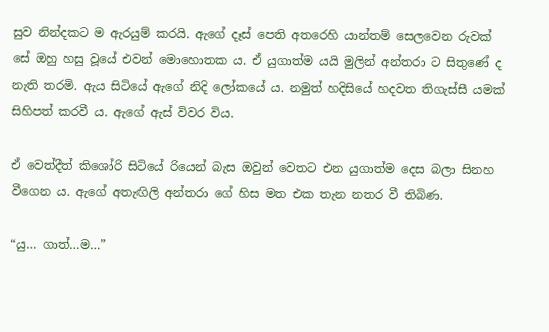සුව නින්දකට ම ඇරයුම් කරයි. ඇගේ දෑස් පෙති අතරෙහි යාන්තම් සෙලවෙන රුවක් සේ ඔහු හසු වූයේ එවන් මොහොතක ය. ඒ යුගාත්ම යයි මුලින් අන්තරා ට සිතුණේ ද නැති තරමි. ඇය සිටියේ ඇගේ නිදි ලෝකයේ ය. නමුත් හදිසියේ හදවත තිගැස්සී යමක් සිහිපත් කරවී ය. ඇගේ ඇස් විවර විය.

ඒ වෙත්දීත් කිශෝරි සිටියේ රියෙන් බැස ඔවුන් වෙතට එන යුගාත්ම දෙස බලා සිනහ වීගෙන ය. ඇගේ අතැඟිලි අන්තරා ගේ හිස මත එක තැන නතර වී තිබිණ.

“යු… ගාත්…ම…”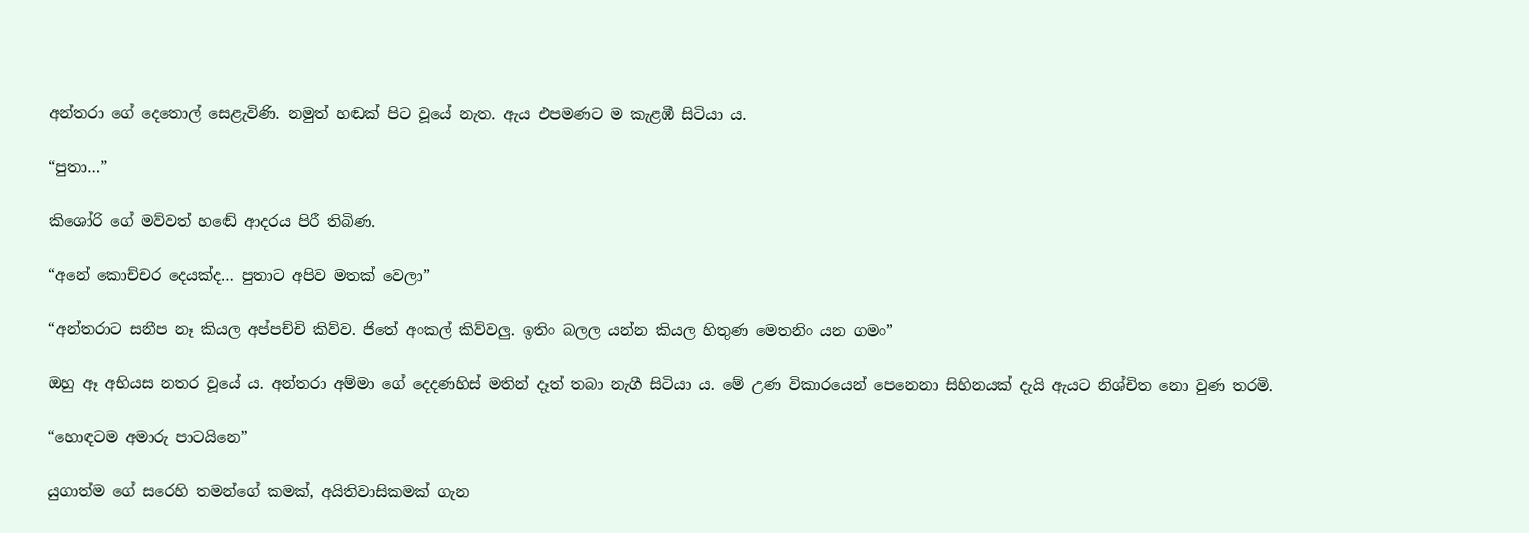අන්තරා ගේ දෙතොල් සෙළැවිණි. නමුත් හඬක් පිට වූයේ නැත. ඇය එපමණට ම කැළඹී සිටියා ය.

“පුතා…”

කිශෝරි ගේ මව්වත් හඬේ ආදරය පිරී තිබිණ.

“අනේ කොච්චර දෙයක්ද… පුතාට අපිව මතක් වෙලා”

“අන්තරාට සනීප නෑ කියල අප්පච්චි කිව්ව. ජිතේ අංකල් කිව්වලු. ඉතිං බලල යන්න කියල හිතුණ මෙතනිං යන ගමං”

ඔහු ඈ අභියස නතර වූයේ ය. අන්තරා අම්මා ගේ දෙදණහිස් මතින් දෑත් තබා නැගී සිටියා ය. මේ උණ විකාරයෙන් පෙනෙනා සිහිනයක් දැයි ඇයට නිශ්චිත නො වුණ තරමි.

“හොඳටම අමාරු පාටයිනෙ”

යුගාත්ම ගේ සරෙහි තමන්ගේ කමක්, අයිතිවාසිකමක් ගැන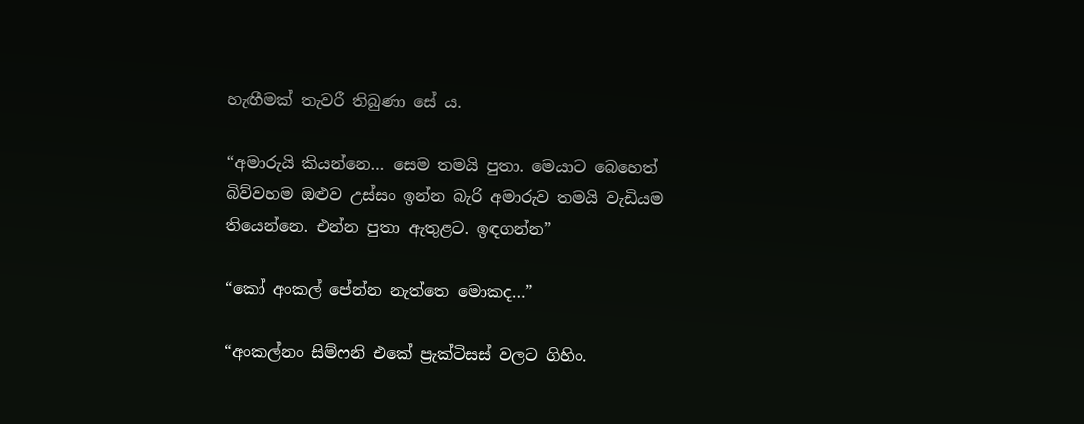හැඟීමක් තැවරී තිබුණා සේ ය.

“අමාරුයි කියන්නෙ… සෙම තමයි පුතා. මෙයාට බෙහෙත් බිව්වහම ඔළුව උස්සං ඉන්න බැරි අමාරුව තමයි වැඩියම තියෙන්නෙ. එන්න පුතා ඇතුළට. ඉඳගන්න”

“කෝ අංකල් පේන්න නැත්තෙ මොකද…”

“අංකල්නං සිම්ෆනි එකේ ප්‍රැක්ටිසස් වලට ගිහිං.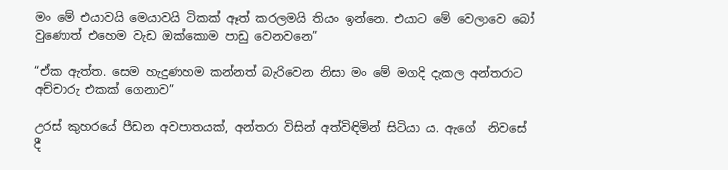මං මේ එයාවයි මෙයාවයි ටිකක් ඈත් කරලමයි තියං ඉන්නෙ. එයාට මේ වෙලාවෙ බෝ වුණොත් එහෙම වැඩ ඔක්කොම පාඩු වෙනවනෙ”

“ඒක ඇත්ත. සෙම හැදුණහම කන්නත් බැරිවෙන නිසා මං මේ මගදි දැකල අන්තරාට අච්චාරු එකක් ගෙනාව”

උරස් කුහරයේ පීඩන අවපාතයක්, අන්තරා විසින් අත්විඳිමින් සිටියා ය. ඇගේ  නිවසේ දී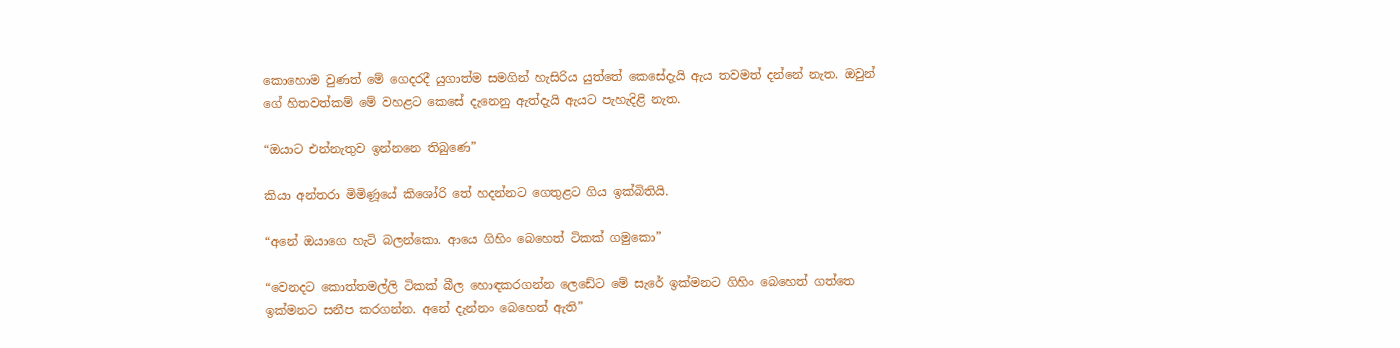කොහොම වුණත් මේ ගෙදරදී යුගාත්ම සමගින් හැසිරිය යුත්තේ කෙසේදැයි ඇය තවමත් දන්නේ නැත. ඔවුන් ගේ හිතවත්කම් මේ වහළට කෙසේ දැනෙනු ඇත්දැයි ඇයට පැහැදිළි නැත.

“ඔයාට එන්නැතුව ඉන්නනෙ තිබුණෙ”

කියා අන්තරා මිමිණූයේ කිශෝරි තේ හදන්නට ගෙතුළට ගිය ඉක්බිතියි.

“අනේ ඔයාගෙ හැටි බලන්කො. ආයෙ ගිහිං බෙහෙත් ටිකක් ගමුකො”

“වෙනදට කොත්තමල්ලි ටිකක් බීල හොඳකරගන්න ලෙඩේට මේ සැරේ ඉක්මනට ගිහිං බෙහෙත් ගත්තෙ ඉක්මනට සනීප කරගන්න. අනේ දැන්නං බෙහෙත් ඇති”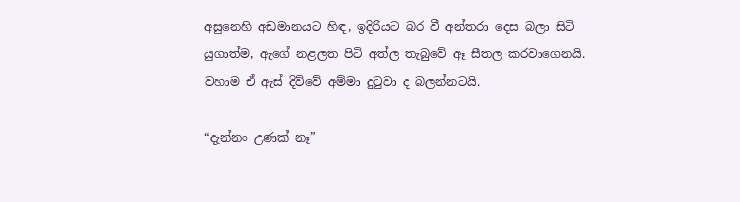අසුනෙහි අඩමානයට හිඳ, ඉදිරියට බර වී අන්තරා දෙස බලා සිටි යුගාත්ම, ඇගේ නළලත පිටි අත්ල තැබුවේ ඈ සීතල කරවාගෙනයි. වහාම ඒ ඇස් දිව්වේ අම්මා දුටුවා ද බලන්නටයි.

“දැන්නං උණක් නෑ”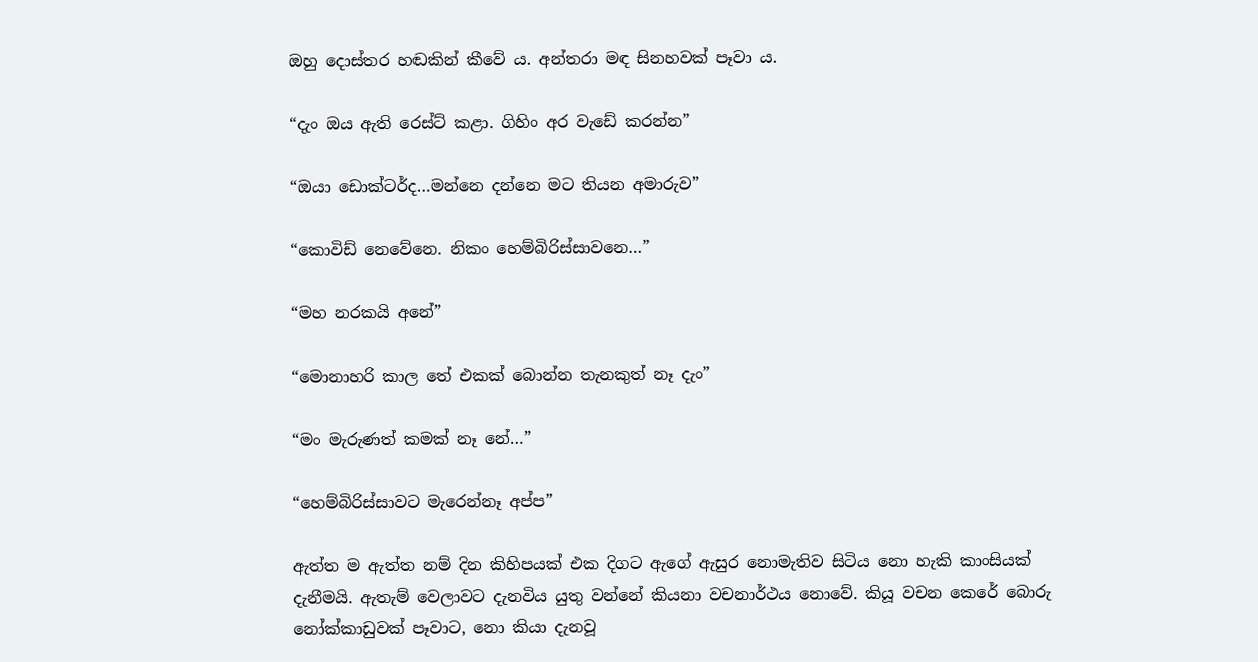ඔහු දොස්තර හඬකින් කීවේ ය. අන්තරා මඳ සිනහවක් පෑවා ය.

“දැං ඔය ඇති රෙස්ට් කළා. ගිහිං අර වැඩේ කරන්න”

“ඔයා ඩොක්ටර්ද…මන්නෙ දන්නෙ මට තියන අමාරුව”

“කොවිඩ් නෙවේනෙ. නිකං හෙම්බිරිස්සාවනෙ…”

“මහ නරකයි අනේ”

“මොනාහරි කාල තේ එකක් බොන්න තැනකුත් නෑ දැං”

“මං මැරුණත් කමක් නෑ නේ…”

“හෙම්බිරිස්සාවට මැරෙන්නෑ අප්ප”

ඇත්ත ම ඇත්ත නම් දින කිහිපයක් එක දිගට ඇගේ ඇසුර නොමැතිව සිටිය නො හැකි කාංසියක් දැනීමයි. ඇතැම් වෙලාවට දැනවිය යුතු වන්නේ කියනා වචනාර්ථය නොවේ. කියූ වචන කෙරේ බොරු නෝක්කාඩුවක් පෑවාට, නො කියා දැනවූ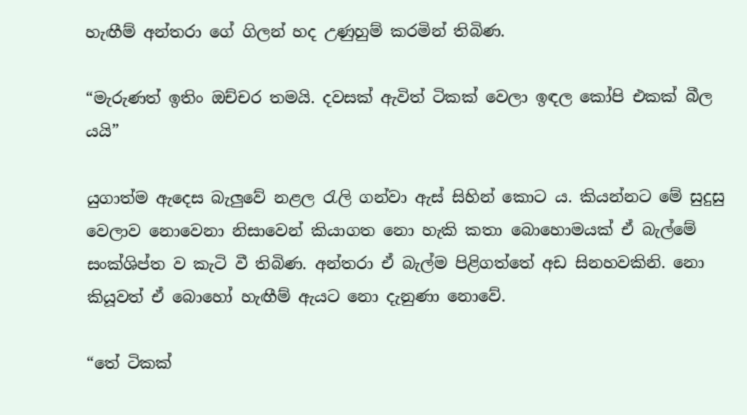හැඟීම් අන්තරා ගේ ගිලන් හද උණුහුම් කරමින් තිබිණ.

“මැරුණත් ඉතිං ඔච්චර තමයි. දවසක් ඇවිත් ටිකක් වෙලා ඉඳල කෝපි එකක් බීල යයි”

යුගාත්ම ඇදෙස බැලුවේ නළල රැලි ගන්වා ඇස් සිහින් කොට ය. කියන්නට මේ සුදුසු වෙලාව නොවෙනා නිසාවෙන් කියාගත නො හැකි කතා බොහොමයක් ඒ බැල්මේ සංක්ශිප්ත ව කැටි වී තිබිණ. අන්තරා ඒ බැල්ම පිළිගත්තේ අඩ සිනහවකිනි. නො කියූවත් ඒ බොහෝ හැඟීම් ඇයට නො දැනුණා නොවේ.

“තේ ටිකක්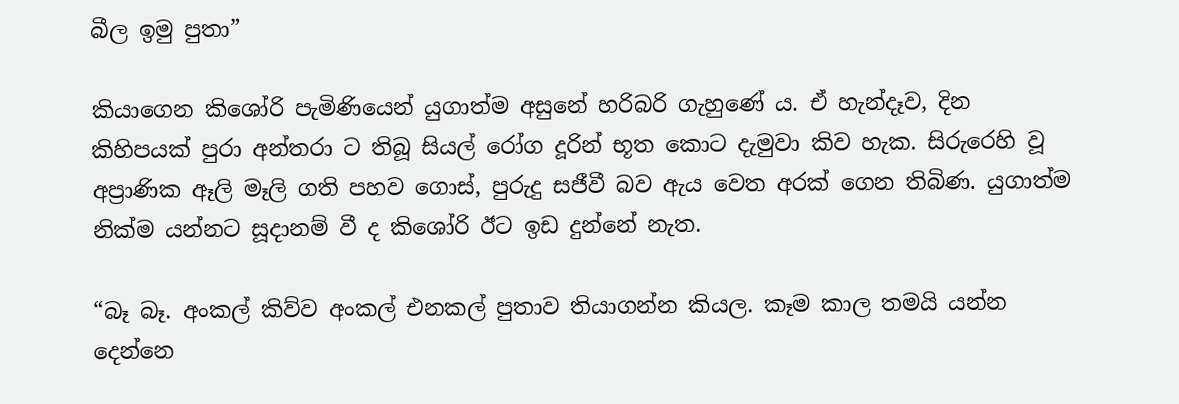බීල ඉමු පුතා”

කියාගෙන කිශෝරි පැමිණියෙන් යුගාත්ම අසුනේ හරිබරි ගැහුණේ ය. ඒ හැන්දෑව, දින කිහිපයක් පුරා අන්තරා ට තිබූ සියල් රෝග දූරින් භූත කොට දැමුවා කිව හැක. සිරුරෙහි වූ අප්‍රාණික ඈලි මෑලි ගති පහව ගොස්, පුරුදු සජීවී බව ඇය වෙත අරක් ගෙන තිබිණ. යුගාත්ම නික්ම යන්නට සූදානම් වී ද කිශෝරි ඊට ඉඩ දුන්නේ නැත.

“බෑ බෑ. අංකල් කිව්ව අංකල් එනකල් පුතාව තියාගන්න කියල. කෑම කාල තමයි යන්න දෙන්නෙ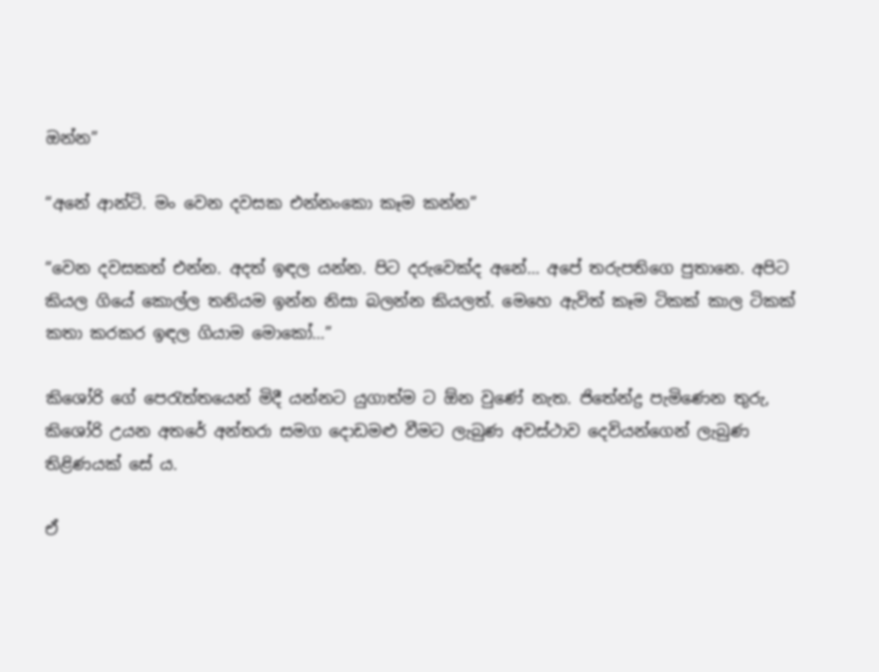ඔන්න”

“අනේ ආන්ටි. මං වෙන දවසක එන්නංකො කෑම කන්න”

“වෙන දවසකත් එන්න. අදත් ඉඳල යන්න. පිට දරුවෙක්ද අනේ… අපේ තරුපතිගෙ පුතානෙ. අපිට කියල ගියේ කොල්ල තනියම ඉන්න නිසා බලන්න කියලත්. මෙහෙ ඇවිත් කෑම ටිකක් කාල ටිකක් කතා කරකර ඉඳල ගියාම මොකෝ…”

කිශෝරි ගේ පෙරැත්තයෙන් මිදී යන්නට යුගාත්ම ට ඕන වුණේ නැත. ජිතේන්ද්‍ර පැමිණෙන තුරු, කිශෝරි උයන අතරේ අන්තරා සමග දොඩමළු වීමට ලැබුණ අවස්ථාව දෙවියන්ගෙන් ලැබුණ තිළිණයක් සේ ය.

ඒ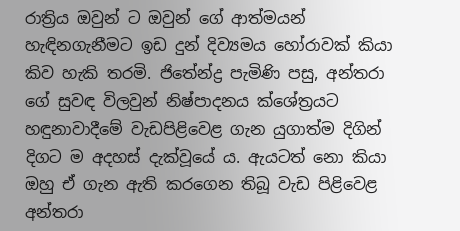රාත්‍රිය ඔවුන් ට ඔවුන් ගේ ආත්මයන් හැඳිනගැනීමට ඉඩ දුන් දිව්‍යමය හෝරාවක් කියා කිව හැකි තරමි. ජිතේන්ද්‍ර පැමිණි පසු, අන්තරා ගේ සුවඳ විලවුන් නිෂ්පාදනය ක්ශේත්‍රයට හඳුනාවාදීමේ වැඩපිළිවෙළ ගැන යුගාත්ම දිගින් දිගට ම අදහස් දැක්වූයේ ය. ඇයටත් නො කියා ඔහු ඒ ගැන ඇති කරගෙන තිබූ වැඩ පිළිවෙළ අන්තරා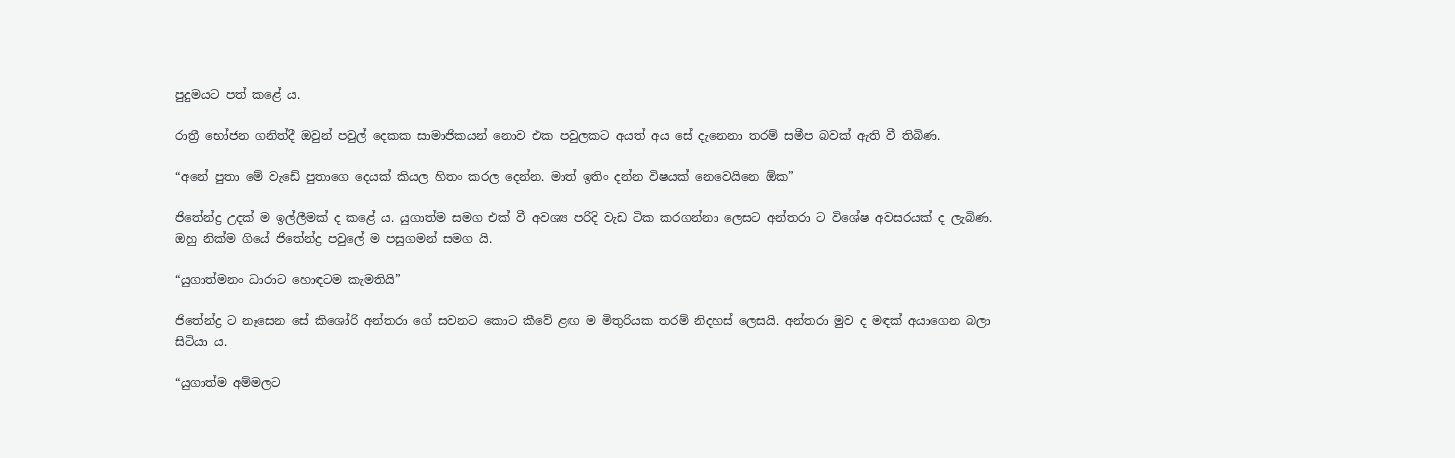පුදුමයට පත් කළේ ය.

රාත්‍රී භෝජන ගනිත්දී ඔවුන් පවුල් දෙකක සාමාජිකයන් නොව එක පවුලකට අයත් අය සේ දැනෙනා තරම් සමීප බවක් ඇති වී තිබිණ.

“අනේ පුතා මේ වැඩේ පුතාගෙ දෙයක් කියල හිතං කරල දෙන්න. මාත් ඉතිං දන්න විෂයක් නෙවෙයිනෙ ඕක”

ජිතේන්ද්‍ර උදක් ම ඉල්ලීමක් ද කළේ ය. යුගාත්ම සමග එක් වී අවශ්‍ය පරිදි වැඩ ටික කරගන්නා ලෙසට අන්තරා ට විශේෂ අවසරයක් ද ලැබිණ. ඔහු නික්ම ගියේ ජිතේන්ද්‍ර පවුලේ ම පසුගමන් සමග යි.

“යුගාත්මනං ධාරාට හොඳටම කැමතියි”

ජිතේන්ද්‍ර ට නෑසෙන සේ කිශෝරි අන්තරා ගේ සවනට කොට කීවේ ළඟ ම මිතුරියක තරම් නිදහස් ලෙසයි. අන්තරා මුව ද මඳක් අයාගෙන බලා සිටියා ය.

“යුගාත්ම අම්මලට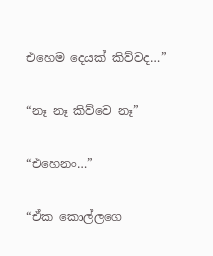එහෙම දෙයක් කිව්වද…”

“නෑ නෑ කිව්වෙ නෑ”

“එහෙනං…”

“ඒක කොල්ලගෙ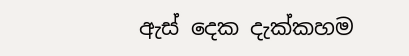ඇස් දෙක දැක්කහම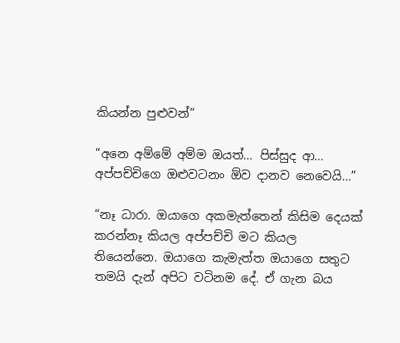කියන්න පුළුවන්”

“අනෙ අම්මේ අම්ම ඔයත්… පිස්සුද ආ… අප්පච්චිගෙ ඔළුවටනං ඕව දානව නෙවෙයි…”

“නෑ ධාරා. ඔයාගෙ අකමැත්තෙන් කිසිම දෙයක් කරන්නෑ කියල අප්පච්චි මට කියල තියෙන්නෙ. ඔයාගෙ කැමැත්ත ඔයාගෙ සතුට තමයි දැන් අපිට වටිනම දේ. ඒ ගැන බය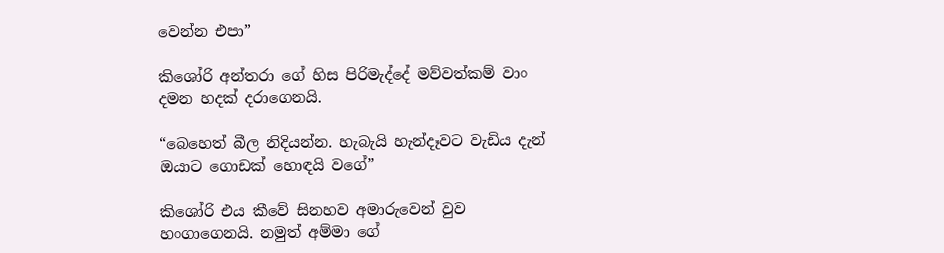වෙන්න එපා”

කිශෝරි අන්තරා ගේ හිස පිරිමැද්දේ මව්වත්කම් වාං දමන හදක් දරාගෙනයි.

“බෙහෙත් බීල නිදියන්න. හැබැයි හැන්දෑවට වැඩිය දැන් ඔයාට ගොඩක් හොඳයි වගේ”

කිශෝරි එය කීවේ සිනහව අමාරුවෙන් වුව හංගාගෙනයි. නමුත් අම්මා ගේ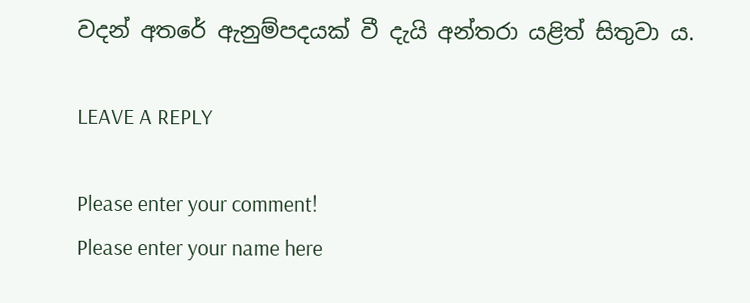වදන් අතරේ ඇනුම්පදයක් වී දැයි අන්තරා යළිත් සිතුවා ය.

LEAVE A REPLY

Please enter your comment!
Please enter your name here